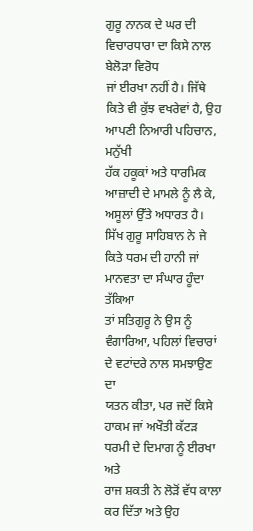ਗੁਰੂ ਨਾਨਕ ਦੇ ਘਰ ਦੀ ਵਿਚਾਰਧਾਰਾ ਦਾ ਕਿਸੇ ਨਾਲ ਬੇਲੋੜਾ ਵਿਰੋਧ
ਜਾਂ ਈਰਖਾ ਨਹੀਂ ਹੈ। ਜਿੱਥੇ ਕਿਤੇ ਵੀ ਕੁੱਝ ਵਖਰੇਵਾਂ ਹੈ, ਉਹ ਆਪਣੀ ਨਿਆਰੀ ਪਹਿਚਾਨ, ਮਨੁੱਖੀ
ਹੱਕ ਹਕੂਕਾਂ ਅਤੇ ਧਾਰਮਿਕ ਆਜ਼ਾਦੀ ਦੇ ਮਾਮਲੇ ਨੂੰ ਲੈ ਕੇ, ਅਸੂਲਾਂ ਉੱਤੇ ਅਧਾਰਤ ਹੈ।
ਸਿੱਖ ਗੁਰੂ ਸਾਹਿਬਾਨ ਨੇ ਜੇ ਕਿਤੇ ਧਰਮ ਦੀ ਹਾਨੀ ਜਾਂ ਮਾਨਵਤਾ ਦਾ ਸੰਘਾਰ ਹੂੰਦਾ ਤੱਕਿਆ
ਤਾਂ ਸਤਿਗੁਰੂ ਨੇ ਉਸ ਨੂੰ ਵੰਗਾਰਿਆ, ਪਹਿਲਾਂ ਵਿਚਾਰਾਂ ਦੇ ਵਟਾਂਦਰੇ ਨਾਲ ਸਮਝਾਉਣ ਦਾ
ਯਤਨ ਕੀਤਾ, ਪਰ ਜਦੋਂ ਕਿਸੇ ਹਾਕਮ ਜਾਂ ਅਖੌਤੀ ਕੱਟੜ ਧਰਮੀ ਦੇ ਦਿਮਾਗ ਨੂੰ ਈਰਖਾ ਅਤੇ
ਰਾਜ ਸ਼ਕਤੀ ਨੇ ਲੋੜੋਂ ਵੱਧ ਕਾਲਾ ਕਰ ਦਿੱਤਾ ਅਤੇ ਉਹ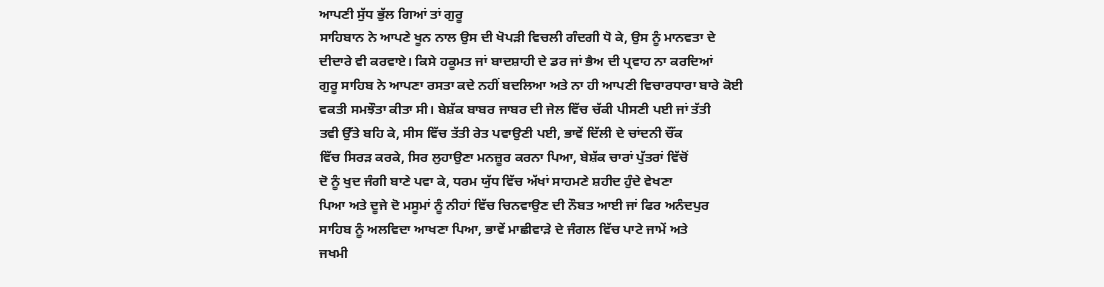ਆਪਣੀ ਸੁੱਧ ਭੁੱਲ ਗਿਆਂ ਤਾਂ ਗੁਰੂ
ਸਾਹਿਬਾਨ ਨੇ ਆਪਣੇ ਖੂਨ ਨਾਲ ਉਸ ਦੀ ਖੋਪੜੀ ਵਿਚਲੀ ਗੰਦਗੀ ਧੋ ਕੇ, ਉਸ ਨੂੰ ਮਾਨਵਤਾ ਦੇ
ਦੀਦਾਰੇ ਵੀ ਕਰਵਾਏ। ਕਿਸੇ ਹਕੂਮਤ ਜਾਂ ਬਾਦਸ਼ਾਹੀ ਦੇ ਡਰ ਜਾਂ ਭੈਅ ਦੀ ਪ੍ਰਵਾਹ ਨਾ ਕਰਦਿਆਂ
ਗੁਰੂ ਸਾਹਿਬ ਨੇ ਆਪਣਾ ਰਸਤਾ ਕਦੇ ਨਹੀਂ ਬਦਲਿਆ ਅਤੇ ਨਾ ਹੀ ਆਪਣੀ ਵਿਚਾਰਧਾਰਾ ਬਾਰੇ ਕੋਈ
ਵਕਤੀ ਸਮਝੌਤਾ ਕੀਤਾ ਸੀ। ਬੇਸ਼ੱਕ ਬਾਬਰ ਜਾਬਰ ਦੀ ਜੇਲ ਵਿੱਚ ਚੱਕੀ ਪੀਸਣੀ ਪਈ ਜਾਂ ਤੱਤੀ
ਤਵੀ ਉੱਤੇ ਬਹਿ ਕੇ, ਸੀਸ ਵਿੱਚ ਤੱਤੀ ਰੇਤ ਪਵਾਉਣੀ ਪਈ, ਭਾਵੇਂ ਦਿੱਲੀ ਦੇ ਚਾਂਦਨੀ ਚੌਂਕ
ਵਿੱਚ ਸਿਰੜ ਕਰਕੇ, ਸਿਰ ਲੁਹਾਉਣਾ ਮਨਜ਼ੂਰ ਕਰਨਾ ਪਿਆ, ਬੇਸ਼ੱਕ ਚਾਰਾਂ ਪੁੱਤਰਾਂ ਵਿੱਚੋਂ
ਦੋ ਨੂੰ ਖੁਦ ਜੰਗੀ ਬਾਣੇ ਪਵਾ ਕੇ, ਧਰਮ ਯੁੱਧ ਵਿੱਚ ਅੱਖਾਂ ਸਾਹਮਣੇ ਸ਼ਹੀਦ ਹੁੰਦੇ ਵੇਖਣਾ
ਪਿਆ ਅਤੇ ਦੂਜੇ ਦੋ ਮਸੂਮਾਂ ਨੂੰ ਨੀਹਾਂ ਵਿੱਚ ਚਿਨਵਾਉਣ ਦੀ ਨੌਬਤ ਆਈ ਜਾਂ ਫਿਰ ਅਨੰਦਪੁਰ
ਸਾਹਿਬ ਨੂੰ ਅਲਵਿਦਾ ਆਖਣਾ ਪਿਆ, ਭਾਵੇਂ ਮਾਛੀਵਾੜੇ ਦੇ ਜੰਗਲ ਵਿੱਚ ਪਾਟੇ ਜਾਮੇਂ ਅਤੇ
ਜਖਮੀ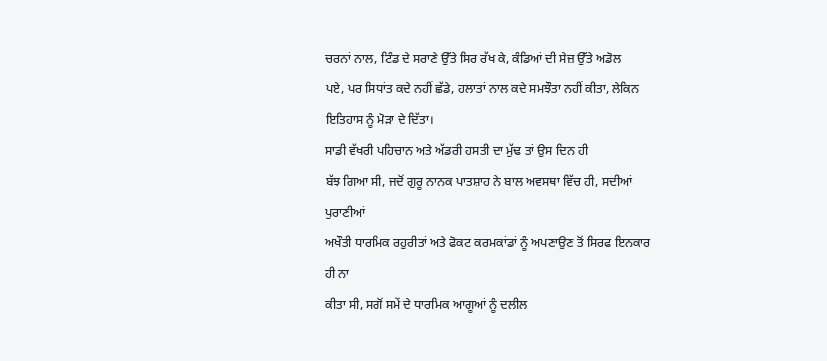ਚਰਨਾਂ ਨਾਲ, ਟਿੰਡ ਦੇ ਸਰਾਣੇ ਉੱਤੇ ਸਿਰ ਰੱਖ ਕੇ, ਕੰਡਿਆਂ ਦੀ ਸੇਜ਼ ਉੱਤੇ ਅਡੋਲ
ਪਏ, ਪਰ ਸਿਧਾਂਤ ਕਦੇ ਨਹੀਂ ਛੱਡੇ, ਹਲਾਤਾਂ ਨਾਲ ਕਦੇ ਸਮਝੌਤਾ ਨਹੀਂ ਕੀਤਾ, ਲੇਕਿਨ
ਇਤਿਹਾਸ ਨੂੰ ਮੋੜਾ ਦੇ ਦਿੱਤਾ।
ਸਾਡੀ ਵੱਖਰੀ ਪਹਿਚਾਨ ਅਤੇ ਅੱਡਰੀ ਹਸਤੀ ਦਾ ਮੁੱਢ ਤਾਂ ਉਸ ਦਿਨ ਹੀ
ਬੱਝ ਗਿਆ ਸੀ, ਜਦੋਂ ਗੁਰੂ ਨਾਨਕ ਪਾਤਸ਼ਾਹ ਨੇ ਬਾਲ ਅਵਸਥਾ ਵਿੱਚ ਹੀ, ਸਦੀਆਂ ਪੁਰਾਣੀਆਂ
ਅਖੌਤੀ ਧਾਰਮਿਕ ਰਹੁਰੀਤਾਂ ਅਤੇ ਫੋਕਟ ਕਰਮਕਾਂਡਾਂ ਨੂੰ ਅਪਣਾਉਣ ਤੋਂ ਸਿਰਫ ਇਨਕਾਰ ਹੀ ਨਾ
ਕੀਤਾ ਸੀ, ਸਗੋਂ ਸਮੇਂ ਦੇ ਧਾਰਮਿਕ ਆਗੂਆਂ ਨੂੰ ਦਲੀਲ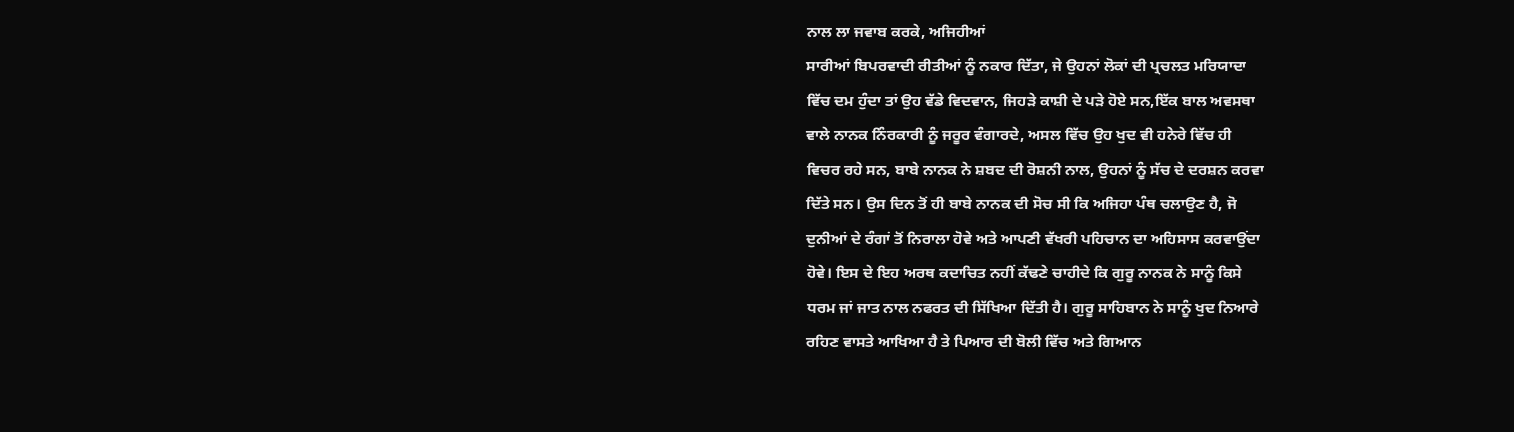ਨਾਲ ਲਾ ਜਵਾਬ ਕਰਕੇ, ਅਜਿਹੀਆਂ
ਸਾਰੀਆਂ ਬਿਪਰਵਾਦੀ ਰੀਤੀਆਂ ਨੂੰ ਨਕਾਰ ਦਿੱਤਾ, ਜੇ ਉਹਨਾਂ ਲੋਕਾਂ ਦੀ ਪ੍ਰਚਲਤ ਮਰਿਯਾਦਾ
ਵਿੱਚ ਦਮ ਹੁੰਦਾ ਤਾਂ ਉਹ ਵੱਡੇ ਵਿਦਵਾਨ, ਜਿਹੜੇ ਕਾਸ਼ੀ ਦੇ ਪੜੇ ਹੋਏ ਸਨ,ਇੱਕ ਬਾਲ ਅਵਸਥਾ
ਵਾਲੇ ਨਾਨਕ ਨਿੰਰਕਾਰੀ ਨੂੰ ਜਰੂਰ ਵੰਗਾਰਦੇ, ਅਸਲ ਵਿੱਚ ਉਹ ਖੁਦ ਵੀ ਹਨੇਰੇ ਵਿੱਚ ਹੀ
ਵਿਚਰ ਰਹੇ ਸਨ, ਬਾਬੇ ਨਾਨਕ ਨੇ ਸ਼ਬਦ ਦੀ ਰੋਸ਼ਨੀ ਨਾਲ, ਉਹਨਾਂ ਨੂੰ ਸੱਚ ਦੇ ਦਰਸ਼ਨ ਕਰਵਾ
ਦਿੱਤੇ ਸਨ। ਉਸ ਦਿਨ ਤੋਂ ਹੀ ਬਾਬੇ ਨਾਨਕ ਦੀ ਸੋਚ ਸੀ ਕਿ ਅਜਿਹਾ ਪੰਥ ਚਲਾਉਣ ਹੈ, ਜੋ
ਦੁਨੀਆਂ ਦੇ ਰੰਗਾਂ ਤੋਂ ਨਿਰਾਲਾ ਹੋਵੇ ਅਤੇ ਆਪਣੀ ਵੱਖਰੀ ਪਹਿਚਾਨ ਦਾ ਅਹਿਸਾਸ ਕਰਵਾਉਂਦਾ
ਹੋਵੇ। ਇਸ ਦੇ ਇਹ ਅਰਥ ਕਦਾਚਿਤ ਨਹੀਂ ਕੱਢਣੇ ਚਾਹੀਦੇ ਕਿ ਗੁਰੂ ਨਾਨਕ ਨੇ ਸਾਨੂੰ ਕਿਸੇ
ਧਰਮ ਜਾਂ ਜਾਤ ਨਾਲ ਨਫਰਤ ਦੀ ਸਿੱਖਿਆ ਦਿੱਤੀ ਹੈ। ਗੁਰੂ ਸਾਹਿਬਾਨ ਨੇ ਸਾਨੂੰ ਖੁਦ ਨਿਆਰੇ
ਰਹਿਣ ਵਾਸਤੇ ਆਖਿਆ ਹੈ ਤੇ ਪਿਆਰ ਦੀ ਬੋਲੀ ਵਿੱਚ ਅਤੇ ਗਿਆਨ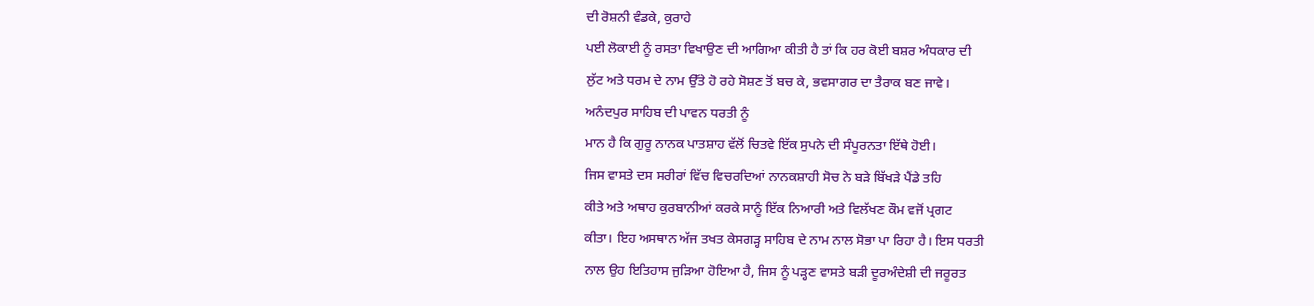ਦੀ ਰੋਸ਼ਨੀ ਵੰਡਕੇ, ਕੁਰਾਹੇ
ਪਈ ਲੋਕਾਈ ਨੂੰ ਰਸਤਾ ਵਿਖਾਉਣ ਦੀ ਆਗਿਆ ਕੀਤੀ ਹੈ ਤਾਂ ਕਿ ਹਰ ਕੋਈ ਬਸ਼ਰ ਅੰਧਕਾਰ ਦੀ
ਲੁੱਟ ਅਤੇ ਧਰਮ ਦੇ ਨਾਮ ਉੱਤੇ ਹੋ ਰਹੇ ਸੋਸ਼ਣ ਤੋਂ ਬਚ ਕੇ, ਭਵਸਾਗਰ ਦਾ ਤੈਰਾਕ ਬਣ ਜਾਵੇ।
ਅਨੰਦਪੁਰ ਸਾਹਿਬ ਦੀ ਪਾਵਨ ਧਰਤੀ ਨੂੰ
ਮਾਨ ਹੈ ਕਿ ਗੁਰੂ ਨਾਨਕ ਪਾਤਸ਼ਾਹ ਵੱਲੋਂ ਚਿਤਵੇ ਇੱਕ ਸੁਪਨੇ ਦੀ ਸੰਪੂਰਨਤਾ ਇੱਥੇ ਹੋਈ।
ਜਿਸ ਵਾਸਤੇ ਦਸ ਸਰੀਰਾਂ ਵਿੱਚ ਵਿਚਰਦਿਆਂ ਨਾਨਕਸ਼ਾਹੀ ਸੋਚ ਨੇ ਬੜੇ ਬਿੱਖੜੇ ਪੈਂਡੇ ਤਹਿ
ਕੀਤੇ ਅਤੇ ਅਥਾਹ ਕੁਰਬਾਨੀਆਂ ਕਰਕੇ ਸਾਨੂੰ ਇੱਕ ਨਿਆਰੀ ਅਤੇ ਵਿਲੱਖਣ ਕੌਮ ਵਜੋਂ ਪ੍ਰਗਟ
ਕੀਤਾ। ਇਹ ਅਸਥਾਨ ਅੱਜ ਤਖਤ ਕੇਸਗੜ੍ਹ ਸਾਹਿਬ ਦੇ ਨਾਮ ਨਾਲ ਸੋਭਾ ਪਾ ਰਿਹਾ ਹੈ। ਇਸ ਧਰਤੀ
ਨਾਲ ਉਹ ਇਤਿਹਾਸ ਜੁੜਿਆ ਹੋਇਆ ਹੈ, ਜਿਸ ਨੂੰ ਪੜ੍ਹਣ ਵਾਸਤੇ ਬੜੀ ਦੂਰਅੰਦੇਸ਼ੀ ਦੀ ਜਰੂਰਤ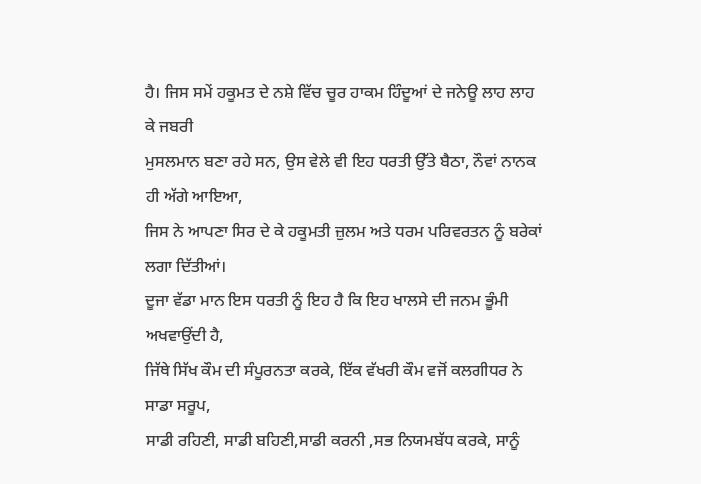ਹੈ। ਜਿਸ ਸਮੇਂ ਹਕੂਮਤ ਦੇ ਨਸ਼ੇ ਵਿੱਚ ਚੂਰ ਹਾਕਮ ਹਿੰਦੂਆਂ ਦੇ ਜਨੇਊ ਲਾਹ ਲਾਹ ਕੇ ਜਬਰੀ
ਮੁਸਲਮਾਨ ਬਣਾ ਰਹੇ ਸਨ, ਉਸ ਵੇਲੇ ਵੀ ਇਹ ਧਰਤੀ ਉੱਤੇ ਬੈਠਾ, ਨੌਵਾਂ ਨਾਨਕ ਹੀ ਅੱਗੇ ਆਇਆ,
ਜਿਸ ਨੇ ਆਪਣਾ ਸਿਰ ਦੇ ਕੇ ਹਕੂਮਤੀ ਜ਼ੁਲਮ ਅਤੇ ਧਰਮ ਪਰਿਵਰਤਨ ਨੂੰ ਬਰੇਕਾਂ ਲਗਾ ਦਿੱਤੀਆਂ।
ਦੂਜਾ ਵੱਡਾ ਮਾਨ ਇਸ ਧਰਤੀ ਨੂੰ ਇਹ ਹੈ ਕਿ ਇਹ ਖਾਲਸੇ ਦੀ ਜਨਮ ਭੂੰਮੀ ਅਖਵਾਉਂਦੀ ਹੈ,
ਜਿੱਥੇ ਸਿੱਖ ਕੌਮ ਦੀ ਸੰਪੂਰਨਤਾ ਕਰਕੇ, ਇੱਕ ਵੱਖਰੀ ਕੌਮ ਵਜੋਂ ਕਲਗੀਧਰ ਨੇ ਸਾਡਾ ਸਰੂਪ,
ਸਾਡੀ ਰਹਿਣੀ, ਸਾਡੀ ਬਹਿਣੀ,ਸਾਡੀ ਕਰਨੀ ,ਸਭ ਨਿਯਮਬੱਧ ਕਰਕੇ, ਸਾਨੂੰ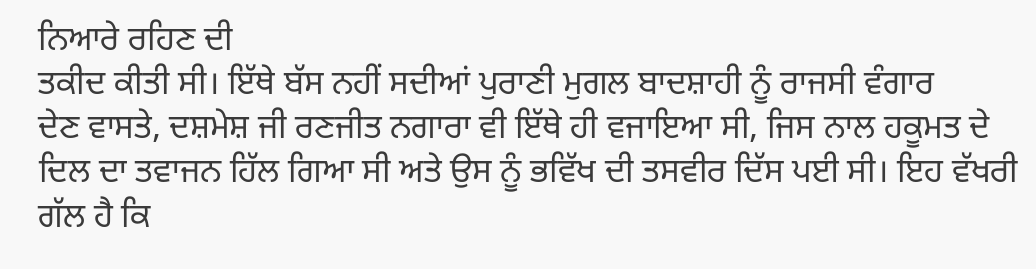ਨਿਆਰੇ ਰਹਿਣ ਦੀ
ਤਕੀਦ ਕੀਤੀ ਸੀ। ਇੱਥੇ ਬੱਸ ਨਹੀਂ ਸਦੀਆਂ ਪੁਰਾਣੀ ਮੁਗਲ ਬਾਦਸ਼ਾਹੀ ਨੂੰ ਰਾਜਸੀ ਵੰਗਾਰ
ਦੇਣ ਵਾਸਤੇ, ਦਸ਼ਮੇਸ਼ ਜੀ ਰਣਜੀਤ ਨਗਾਰਾ ਵੀ ਇੱਥੇ ਹੀ ਵਜਾਇਆ ਸੀ, ਜਿਸ ਨਾਲ ਹਕੂਮਤ ਦੇ
ਦਿਲ ਦਾ ਤਵਾਜਨ ਹਿੱਲ ਗਿਆ ਸੀ ਅਤੇ ਉਸ ਨੂੰ ਭਵਿੱਖ ਦੀ ਤਸਵੀਰ ਦਿੱਸ ਪਈ ਸੀ। ਇਹ ਵੱਖਰੀ
ਗੱਲ ਹੈ ਕਿ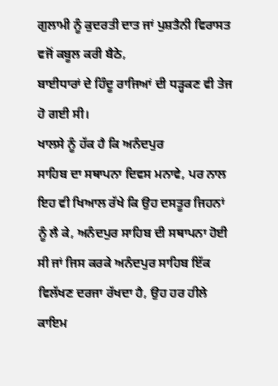ਗੁਲਾਮੀ ਨੂੰ ਕੁਦਰਤੀ ਦਾਤ ਜਾਂ ਪੁਸ਼ਤੈਨੀ ਵਿਰਾਸਤ ਵਜੋਂ ਕਬੂਲ ਕਰੀ ਬੈਠੇ,
ਬਾਈਧਾਰਾਂ ਦੇ ਹਿੰਦੂ ਰਾਜਿਆਂ ਦੀ ਧੜ੍ਹਕਣ ਵੀ ਤੇਜ ਹੋ ਗਈ ਸੀ।
ਖਾਲਸੇ ਨੂੰ ਹੱਕ ਹੈ ਕਿ ਅਨੰਦਪੁਰ
ਸਾਹਿਬ ਦਾ ਸਥਾਪਨਾ ਦਿਵਸ ਮਨਾਵੇ, ਪਰ ਨਾਲ ਇਹ ਵੀ ਖਿਆਲ ਰੱਖੇ ਕਿ ਉਹ ਦਸਤੂਰ ਜਿਹਨਾਂ
ਨੂੰ ਲੈ ਕੇ, ਅਨੰਦਪੁਰ ਸਾਹਿਬ ਦੀ ਸਥਾਪਨਾ ਹੋਈ ਸੀ ਜਾਂ ਜਿਸ ਕਰਕੇ ਅਨੰਦਪੁਰ ਸਾਹਿਬ ਇੱਕ
ਵਿਲੱਖਣ ਦਰਜਾ ਰੱਖਦਾ ਹੈ, ਉਹ ਹਰ ਹੀਲੇ ਕਾਇਮ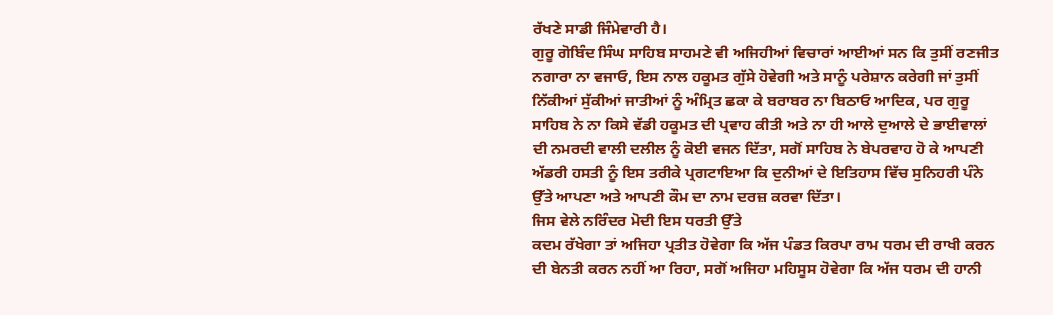ਰੱਖਣੇ ਸਾਡੀ ਜਿੰਮੇਵਾਰੀ ਹੈ।
ਗੁਰੂ ਗੋਬਿੰਦ ਸਿੰਘ ਸਾਹਿਬ ਸਾਹਮਣੇ ਵੀ ਅਜਿਹੀਆਂ ਵਿਚਾਰਾਂ ਆਈਆਂ ਸਨ ਕਿ ਤੁਸੀਂ ਰਣਜੀਤ
ਨਗਾਰਾ ਨਾ ਵਜਾਓ, ਇਸ ਨਾਲ ਹਕੂਮਤ ਗੁੱਸੇ ਹੋਵੇਗੀ ਅਤੇ ਸਾਨੂੰ ਪਰੇਸ਼ਾਨ ਕਰੇਗੀ ਜਾਂ ਤੁਸੀਂ
ਨਿੱਕੀਆਂ ਸੁੱਕੀਆਂ ਜਾਤੀਆਂ ਨੂੰ ਅੰਮ੍ਰਿਤ ਛਕਾ ਕੇ ਬਰਾਬਰ ਨਾ ਬਿਠਾਓ ਆਦਿਕ, ਪਰ ਗੁਰੂ
ਸਾਹਿਬ ਨੇ ਨਾ ਕਿਸੇ ਵੱਡੀ ਹਕੂਮਤ ਦੀ ਪ੍ਰਵਾਹ ਕੀਤੀ ਅਤੇ ਨਾ ਹੀ ਆਲੇ ਦੁਆਲੇ ਦੇ ਭਾਈਵਾਲਾਂ
ਦੀ ਨਮਰਦੀ ਵਾਲੀ ਦਲੀਲ ਨੂੰ ਕੋਈ ਵਜਨ ਦਿੱਤਾ, ਸਗੋਂ ਸਾਹਿਬ ਨੇ ਬੇਪਰਵਾਹ ਹੋ ਕੇ ਆਪਣੀ
ਅੱਡਰੀ ਹਸਤੀ ਨੂੰ ਇਸ ਤਰੀਕੇ ਪ੍ਰਗਟਾਇਆ ਕਿ ਦੁਨੀਆਂ ਦੇ ਇਤਿਹਾਸ ਵਿੱਚ ਸੁਨਿਹਰੀ ਪੰਨੇ
ਉੱਤੇ ਆਪਣਾ ਅਤੇ ਆਪਣੀ ਕੌਮ ਦਾ ਨਾਮ ਦਰਜ਼ ਕਰਵਾ ਦਿੱਤਾ।
ਜਿਸ ਵੇਲੇ ਨਰਿੰਦਰ ਮੋਦੀ ਇਸ ਧਰਤੀ ਉੱਤੇ
ਕਦਮ ਰੱਖੇਗਾ ਤਾਂ ਅਜਿਹਾ ਪ੍ਰਤੀਤ ਹੋਵੇਗਾ ਕਿ ਅੱਜ ਪੰਡਤ ਕਿਰਪਾ ਰਾਮ ਧਰਮ ਦੀ ਰਾਖੀ ਕਰਨ
ਦੀ ਬੇਨਤੀ ਕਰਨ ਨਹੀਂ ਆ ਰਿਹਾ, ਸਗੋਂ ਅਜਿਹਾ ਮਹਿਸੂਸ ਹੋਵੇਗਾ ਕਿ ਅੱਜ ਧਰਮ ਦੀ ਹਾਨੀ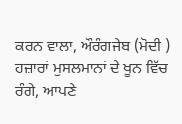ਕਰਨ ਵਾਲਾ, ਔਰੰਗਜੇਬ (ਮੋਦੀ ) ਹਜ਼ਾਰਾਂ ਮੁਸਲਮਾਨਾਂ ਦੇ ਖੂਨ ਵਿੱਚ ਰੰਗੇ, ਆਪਣੇ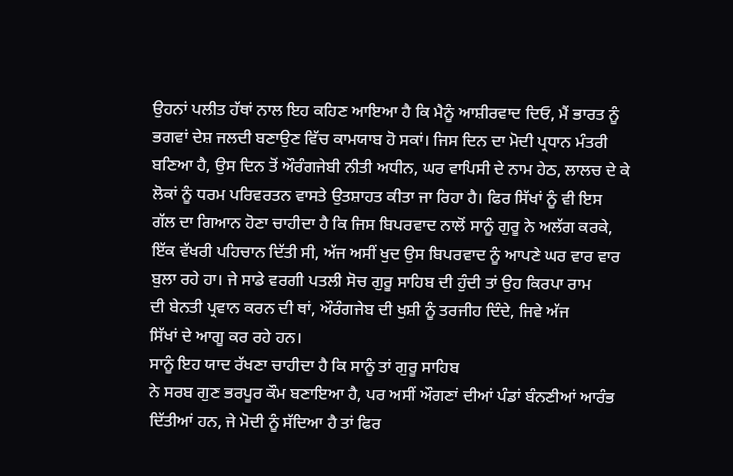ਉਹਨਾਂ ਪਲੀਤ ਹੱਥਾਂ ਨਾਲ ਇਹ ਕਹਿਣ ਆਇਆ ਹੈ ਕਿ ਮੈਨੂੰ ਆਸ਼ੀਰਵਾਦ ਦਿਓ, ਮੈਂ ਭਾਰਤ ਨੂੰ
ਭਗਵਾਂ ਦੇਸ਼ ਜਲਦੀ ਬਣਾਉਣ ਵਿੱਚ ਕਾਮਯਾਬ ਹੋ ਸਕਾਂ। ਜਿਸ ਦਿਨ ਦਾ ਮੋਦੀ ਪ੍ਰਧਾਨ ਮੰਤਰੀ
ਬਣਿਆ ਹੈ, ਉਸ ਦਿਨ ਤੋਂ ਔਰੰਗਜੇਬੀ ਨੀਤੀ ਅਧੀਨ, ਘਰ ਵਾਪਿਸੀ ਦੇ ਨਾਮ ਹੇਠ, ਲਾਲਚ ਦੇ ਕੇ
ਲੋਕਾਂ ਨੂੰ ਧਰਮ ਪਰਿਵਰਤਨ ਵਾਸਤੇ ਉਤਸ਼ਾਹਤ ਕੀਤਾ ਜਾ ਰਿਹਾ ਹੈ। ਫਿਰ ਸਿੱਖਾਂ ਨੂੰ ਵੀ ਇਸ
ਗੱਲ ਦਾ ਗਿਆਨ ਹੋਣਾ ਚਾਹੀਦਾ ਹੈ ਕਿ ਜਿਸ ਬਿਪਰਵਾਦ ਨਾਲੋਂ ਸਾਨੂੰ ਗੁਰੂ ਨੇ ਅਲੱਗ ਕਰਕੇ,
ਇੱਕ ਵੱਖਰੀ ਪਹਿਚਾਨ ਦਿੱਤੀ ਸੀ, ਅੱਜ ਅਸੀਂ ਖੁਦ ਉਸ ਬਿਪਰਵਾਦ ਨੂੰ ਆਪਣੇ ਘਰ ਵਾਰ ਵਾਰ
ਬੁਲਾ ਰਹੇ ਹਾ। ਜੇ ਸਾਡੇ ਵਰਗੀ ਪਤਲੀ ਸੋਚ ਗੁਰੂ ਸਾਹਿਬ ਦੀ ਹੁੰਦੀ ਤਾਂ ਉਹ ਕਿਰਪਾ ਰਾਮ
ਦੀ ਬੇਨਤੀ ਪ੍ਰਵਾਨ ਕਰਨ ਦੀ ਥਾਂ, ਔਰੰਗਜੇਬ ਦੀ ਖੁਸ਼ੀ ਨੂੰ ਤਰਜੀਹ ਦਿੰਦੇ, ਜਿਵੇ ਅੱਜ
ਸਿੱਖਾਂ ਦੇ ਆਗੂ ਕਰ ਰਹੇ ਹਨ।
ਸਾਨੂੰ ਇਹ ਯਾਦ ਰੱਖਣਾ ਚਾਹੀਦਾ ਹੈ ਕਿ ਸਾਨੂੰ ਤਾਂ ਗੁਰੂ ਸਾਹਿਬ
ਨੇ ਸਰਬ ਗੁਣ ਭਰਪੂਰ ਕੌਮ ਬਣਾਇਆ ਹੈ, ਪਰ ਅਸੀਂ ਔਗਣਾਂ ਦੀਆਂ ਪੰਡਾਂ ਬੰਨਣੀਆਂ ਆਰੰਭ
ਦਿੱਤੀਆਂ ਹਨ, ਜੇ ਮੋਦੀ ਨੂੰ ਸੱਦਿਆ ਹੈ ਤਾਂ ਫਿਰ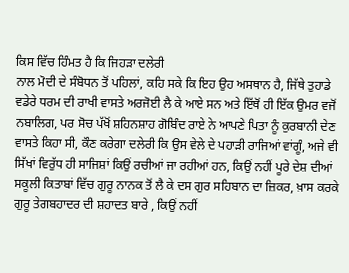ਕਿਸ ਵਿੱਚ ਹਿੰਮਤ ਹੈ ਕਿ ਜਿਹੜਾ ਦਲੇਰੀ
ਨਾਲ ਮੋਦੀ ਦੇ ਸੰਬੋਧਨ ਤੋਂ ਪਹਿਲਾਂ, ਕਹਿ ਸਕੇ ਕਿ ਇਹ ਉਹ ਅਸਥਾਨ ਹੈ, ਜਿੱਥੇ ਤੁਹਾਡੇ
ਵਡੇਰੇ ਧਰਮ ਦੀ ਰਾਖੀ ਵਾਸਤੇ ਅਰਜੋਈ ਲੈ ਕੇ ਆਏ ਸਨ ਅਤੇ ਇੱਥੋਂ ਹੀ ਇੱਕ ਉਮਰ ਵਜੋਂ
ਨਬਾਲਿਗ, ਪਰ ਸੋਚ ਪੱਖੋਂ ਸ਼ਹਿਨਸ਼ਾਹ ਗੋਬਿੰਦ ਰਾਏ ਨੇ ਆਪਣੇ ਪਿਤਾ ਨੂੰ ਕੁਰਬਾਨੀ ਦੇਣ
ਵਾਸਤੇ ਕਿਹਾ ਸੀ, ਕੌਣ ਕਰੇਗਾ ਦਲੇਰੀ ਕਿ ਉਸ ਵੇਲੇ ਦੇ ਪਹਾੜੀ ਰਾਜਿਆਂ ਵਾਂਗੂੰ, ਅਜੇ ਵੀ
ਸਿੱਖਾਂ ਵਿਰੁੱਧ ਹੀ ਸਾਜਿਸ਼ਾਂ ਕਿਉਂ ਰਚੀਆਂ ਜਾ ਰਹੀਆਂ ਹਨ, ਕਿਉਂ ਨਹੀਂ ਪੂਰੇ ਦੇਸ਼ ਦੀਆਂ
ਸਕੂਲੀ ਕਿਤਾਬਾਂ ਵਿੱਚ ਗੁਰੂ ਨਾਨਕ ਤੋਂ ਲੈ ਕੇ ਦਸ ਗੁਰ ਸਹਿਬਾਨ ਦਾ ਜ਼ਿਕਰ, ਖ਼ਾਸ ਕਰਕੇ
ਗੁਰੂ ਤੇਗਬਹਾਦਰ ਦੀ ਸ਼ਹਾਦਤ ਬਾਰੇ , ਕਿਉਂ ਨਹੀਂ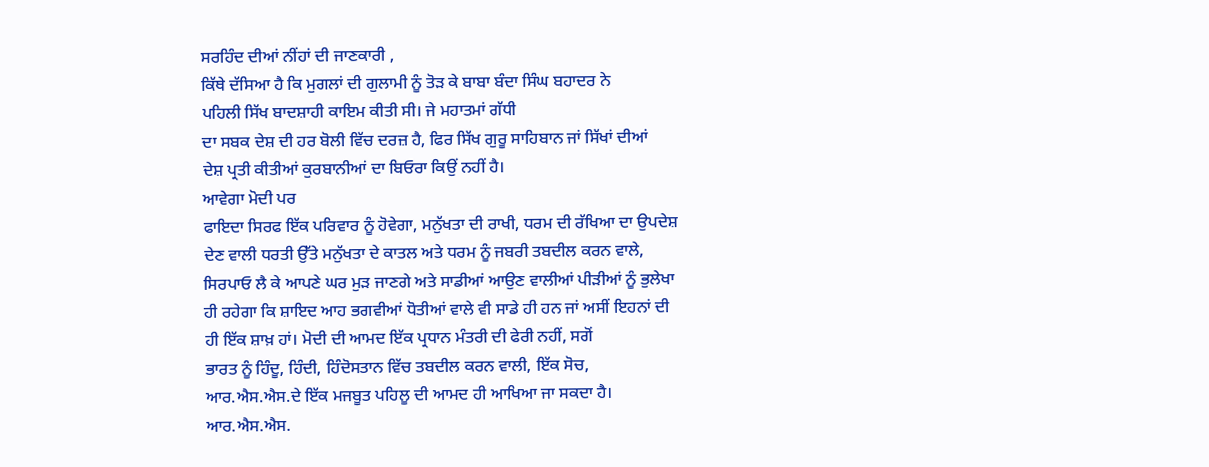ਸਰਹਿੰਦ ਦੀਆਂ ਨੀਂਹਾਂ ਦੀ ਜਾਣਕਾਰੀ ,
ਕਿੱਥੇ ਦੱਸਿਆ ਹੈ ਕਿ ਮੁਗਲਾਂ ਦੀ ਗੁਲਾਮੀ ਨੂੰ ਤੋੜ ਕੇ ਬਾਬਾ ਬੰਦਾ ਸਿੰਘ ਬਹਾਦਰ ਨੇ
ਪਹਿਲੀ ਸਿੱਖ ਬਾਦਸ਼ਾਹੀ ਕਾਇਮ ਕੀਤੀ ਸੀ। ਜੇ ਮਹਾਤਮਾਂ ਗੱਧੀ
ਦਾ ਸਬਕ ਦੇਸ਼ ਦੀ ਹਰ ਬੋਲੀ ਵਿੱਚ ਦਰਜ਼ ਹੈ, ਫਿਰ ਸਿੱਖ ਗੁਰੂ ਸਾਹਿਬਾਨ ਜਾਂ ਸਿੱਖਾਂ ਦੀਆਂ
ਦੇਸ਼ ਪ੍ਰਤੀ ਕੀਤੀਆਂ ਕੁਰਬਾਨੀਆਂ ਦਾ ਬਿਓਰਾ ਕਿਉਂ ਨਹੀਂ ਹੈ।
ਆਵੇਗਾ ਮੋਦੀ ਪਰ
ਫਾਇਦਾ ਸਿਰਫ ਇੱਕ ਪਰਿਵਾਰ ਨੂੰ ਹੋਵੇਗਾ, ਮਨੁੱਖਤਾ ਦੀ ਰਾਖੀ, ਧਰਮ ਦੀ ਰੱਖਿਆ ਦਾ ਉਪਦੇਸ਼
ਦੇਣ ਵਾਲੀ ਧਰਤੀ ਉੱਤੇ ਮਨੁੱਖਤਾ ਦੇ ਕਾਤਲ ਅਤੇ ਧਰਮ ਨੂੰ ਜਬਰੀ ਤਬਦੀਲ ਕਰਨ ਵਾਲੇ,
ਸਿਰਪਾਓ ਲੈ ਕੇ ਆਪਣੇ ਘਰ ਮੁੜ ਜਾਣਗੇ ਅਤੇ ਸਾਡੀਆਂ ਆਉਣ ਵਾਲੀਆਂ ਪੀੜੀਆਂ ਨੂੰ ਭੁਲੇਖਾ
ਹੀ ਰਹੇਗਾ ਕਿ ਸ਼ਾਇਦ ਆਹ ਭਗਵੀਆਂ ਧੋਤੀਆਂ ਵਾਲੇ ਵੀ ਸਾਡੇ ਹੀ ਹਨ ਜਾਂ ਅਸੀਂ ਇਹਨਾਂ ਦੀ
ਹੀ ਇੱਕ ਸ਼ਾਖ਼ ਹਾਂ। ਮੋਦੀ ਦੀ ਆਮਦ ਇੱਕ ਪ੍ਰਧਾਨ ਮੰਤਰੀ ਦੀ ਫੇਰੀ ਨਹੀਂ, ਸਗੋਂ
ਭਾਰਤ ਨੂੰ ਹਿੰਦੂ, ਹਿੰਦੀ, ਹਿੰਦੋਸਤਾਨ ਵਿੱਚ ਤਬਦੀਲ ਕਰਨ ਵਾਲੀ, ਇੱਕ ਸੋਚ,
ਆਰ.ਐਸ.ਐਸ.ਦੇ ਇੱਕ ਮਜਬੂਤ ਪਹਿਲੂ ਦੀ ਆਮਦ ਹੀ ਆਖਿਆ ਜਾ ਸਕਦਾ ਹੈ।
ਆਰ.ਐਸ.ਐਸ.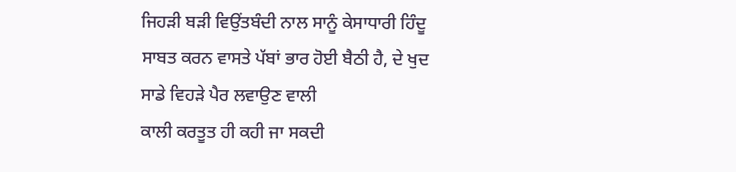ਜਿਹੜੀ ਬੜੀ ਵਿਉਂਤਬੰਦੀ ਨਾਲ ਸਾਨੂੰ ਕੇਸਾਧਾਰੀ ਹਿੰਦੂ
ਸਾਬਤ ਕਰਨ ਵਾਸਤੇ ਪੱਬਾਂ ਭਾਰ ਹੋਈ ਬੈਠੀ ਹੈ, ਦੇ ਖੁਦ ਸਾਡੇ ਵਿਹੜੇ ਪੈਰ ਲਵਾਉਣ ਵਾਲੀ
ਕਾਲੀ ਕਰਤੂਤ ਹੀ ਕਹੀ ਜਾ ਸਕਦੀ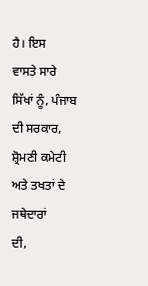ਹੈ। ਇਸ
ਵਾਸਤੇ ਸਾਰੇ ਸਿੱਖਾਂ ਨੂੰ, ਪੰਜਾਬ ਦੀ ਸਰਕਾਰ, ਸ਼੍ਰੋਮਣੀ ਕਮੇਟੀ ਅਤੇ ਤਖਤਾਂ ਦੇ ਜਥੇਦਾਰਾਂ
ਦੀ,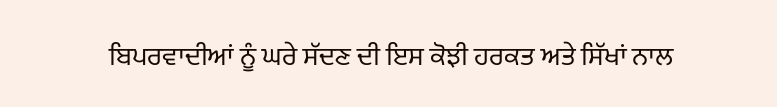ਬਿਪਰਵਾਦੀਆਂ ਨੂੰ ਘਰੇ ਸੱਦਣ ਦੀ ਇਸ ਕੋਝੀ ਹਰਕਤ ਅਤੇ ਸਿੱਖਾਂ ਨਾਲ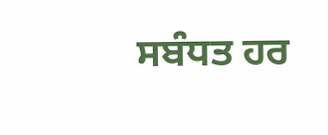ਸਬੰਧਤ ਹਰ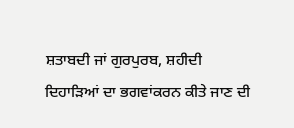ਸ਼ਤਾਬਦੀ ਜਾਂ ਗੁਰਪੁਰਬ, ਸ਼ਹੀਦੀ ਦਿਹਾੜਿਆਂ ਦਾ ਭਗਵਾਂਕਰਨ ਕੀਤੇ ਜਾਣ ਦੀ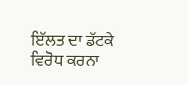ਇੱਲਤ ਦਾ ਡੱਟਕੇ
ਵਿਰੋਧ ਕਰਨਾ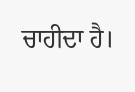ਚਾਹੀਦਾ ਹੈ।